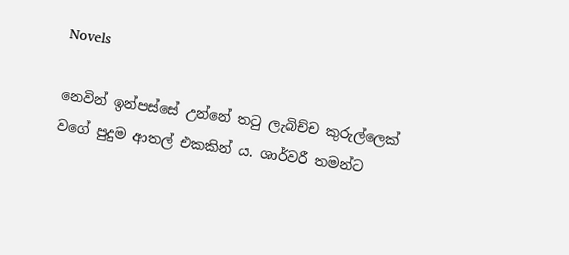Novels

නෙවින් ඉන්පස්සේ උන්නේ තටු ලැබිච්ච කුරුල්ලෙක් වගේ පුදුම ආතල් එකකින් ය. ශාර්වරී තමන්ට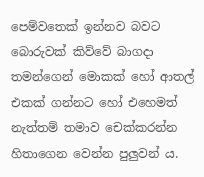පෙම්වතෙක් ඉන්නව බවට බොරුවක් කිව්වේ බාගදා තමන්ගෙන් මොකක් හෝ ආතල් එකක් ගන්නට හෝ එහෙමත් නැත්තම් තමාව චෙක්කරන්න හිතාගෙන වෙන්න පුලුවන් ය.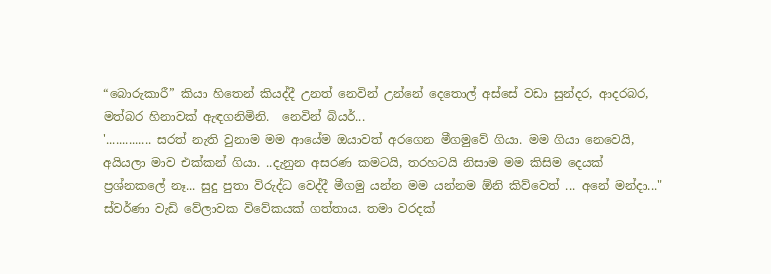“බොරුකාරී” කියා හිතෙන් කියද්දී උනත් නෙවින් උන්නේ දෙතොල් අස්සේ වඩා සුන්දර, ආදරබර, මත්බර හිනාවක් ඇඳගනිමිනි.  නෙවින් බියර්...
'.............. සරත් නැති වුනාම මම ආයේම ඔයාවත් අරගෙන මීගමුවේ ගියා. මම ගියා නෙවෙයි, අයියලා මාව එක්කන් ගියා. ..දැනුන අසරණ කමටයි, තරහටයි නිසාම මම කිසිම දෙයක් ප්‍රශ්නකලේ නෑ... සුදු පුතා විරුද්ධ වෙද්දී මීගමු යන්න මම යන්නම ඕනි කිව්වෙත් ... අනේ මන්දා..." ස්වර්ණා වැඩි වේලාවක විවේකයක් ගත්තාය. තමා වරදක්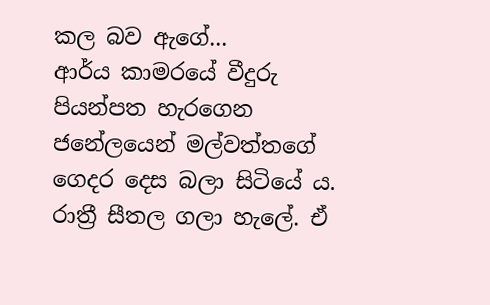කල බව ඇගේ...
ආර්ය කාමරයේ වීදුරු පියන්පත හැරගෙන ජනේලයෙන් මල්වත්තගේ ගෙදර දෙස බලා සිටියේ ය. රාත්‍රී සීතල ගලා හැලේ. ඒ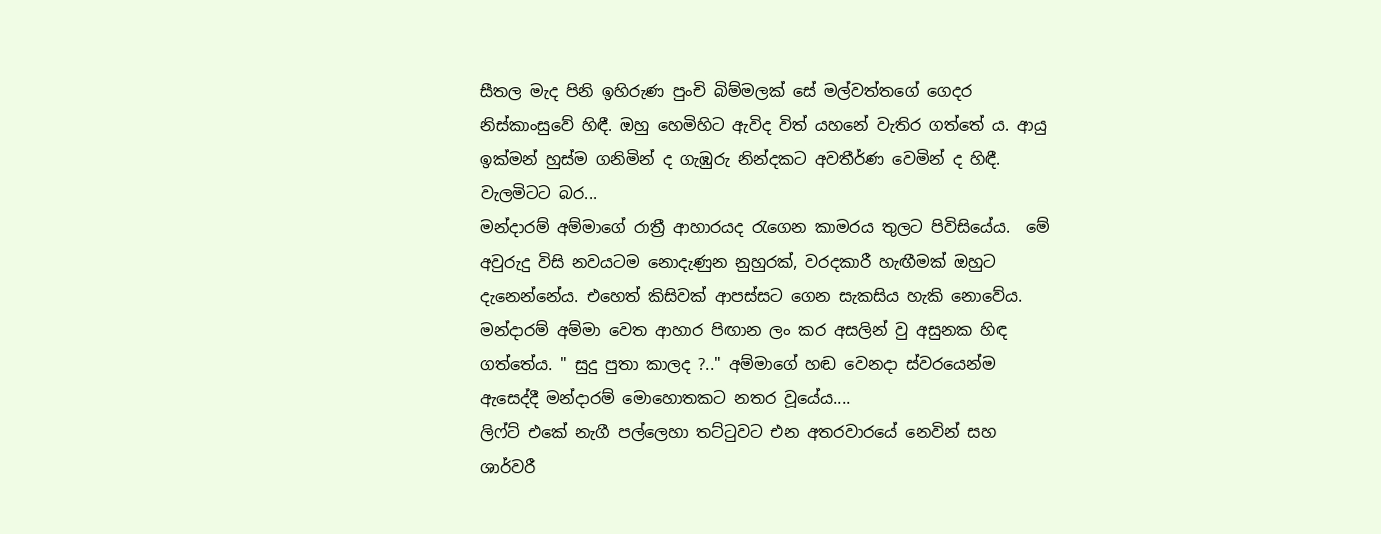සීතල මැද පිනි ඉහිරුණ පුංචි බිම්මලක් සේ මල්වත්තගේ ගෙදර නිස්කාංසුවේ හිඳී. ඔහු හෙමිහිට ඇවිද විත් යහනේ වැතිර ගත්තේ ය. ආයු ඉක්මන් හුස්ම ගනිමින් ද ගැඹුරු නින්දකට අවතීර්ණ වෙමින් ද හිඳී. වැලමිටට බර...
මන්දාරම් අම්මාගේ රාත්‍රී ආහාරයද රැගෙන කාමරය තුලට පිවිසියේය.  මේ අවුරුදු විසි නවයටම නොදැණුන නුහුරක්, වරදකාරී හැඟීමක් ඔහුට දැනෙන්නේය. එහෙත් කිසිවක් ආපස්සට ගෙන සැකසිය හැකි නොවේය. මන්දාරම් අම්මා වෙත ආහාර පිඟාන ලං කර අසලින් වු අසුනක හිඳ ගත්තේය. " සුදු පුතා කාලද ?.." අම්මාගේ හඬ වෙනදා ස්වරයෙන්ම ඇසෙද්දී මන්දාරම් මොහොතකට නතර වූයේය....
ලිෆ්ට් එකේ නැගී පල්ලෙහා තට්ටුවට එන අතරවාරයේ නෙවින් සහ ශාර්වරී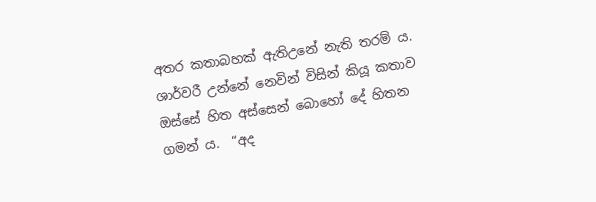අතර කතාබහක් ඇතිඋනේ නැති තරම් ය. ශාර්වරී උන්නේ නෙවින් විසින් කියූ කතාව ඔස්සේ හිත අස්සෙන් බොහෝ දේ හිතන ගමන් ය.  “අද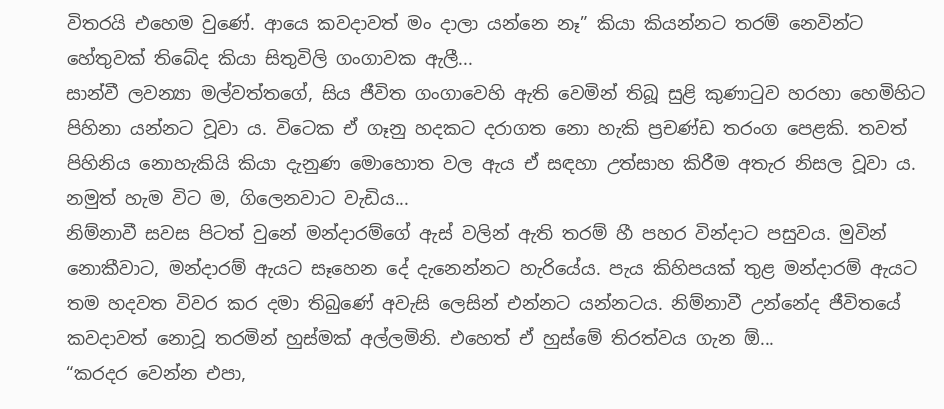විතරයි එහෙම වුණේ. ආයෙ කවදාවත් මං දාලා යන්නෙ නෑ” කියා කියන්නට තරම් නෙවින්ට හේතුවක් තිබේද කියා සිතුවිලි ගංගාවක ඇලී...
සාන්වී ලවන්‍යා මල්වත්තගේ, සිය ජීවිත ගංගාවෙහි ඇති වෙමින් තිබූ සුළි කුණාටුව හරහා හෙමිහිට පිහිනා යන්නට වූවා ය. විටෙක ඒ ගෑනු හදකට දරාගත නො හැකි ප්‍රචණ්ඩ තරංග පෙළකි. තවත් පිහිනිය නොහැකියි කියා දැනුණ මොහොත වල ඇය ඒ සඳහා උත්සාහ කිරීම අතැර නිසල වූවා ය. නමුත් හැම විට ම, ගිලෙනවාට වැඩිය...
නිම්නාවී සවස පිටත් වුනේ මන්දාරම්ගේ ඇස් වලින් ඇති තරම් හී පහර වින්දාට පසුවය. මුවින් නොකීවාට, මන්දාරම් ඇයට සෑහෙන දේ දැනෙන්නට හැරියේය. පැය කිහිපයක් තුළ මන්දාරම් ඇයට තම හදවත විවර කර දමා තිබුණේ අවැසි ලෙසින් එන්නට යන්නටය. නිම්නාවී උන්නේද ජීවිතයේ කවදාවත් නොවූ තරමින් හුස්මක් අල්ලමිනි. එහෙත් ඒ හුස්මේ තිරත්වය ගැන ඕ...
“කරදර වෙන්න එපා,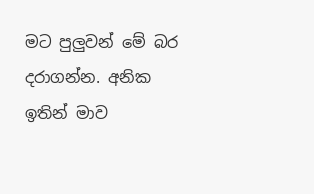මට පුලුවන් මේ බර දරාගන්න. අනික ඉතින් මාව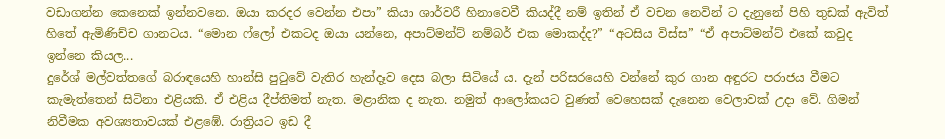වඩාගන්න කෙනෙක් ඉන්නවනෙ. ඔයා කරදර වෙන්න එපා” කියා ශාර්වරී හිනාවෙවී කියද්දී නම් ඉතින් ඒ වචන නෙවින් ට දැනුනේ පිහි තුඩක් ඇවිත් හිතේ ඇමිණිච්ච ගානටය. “මොන ෆ්ලෝ එකටද ඔයා යන්නෙ, අපාට්මන්ට් නම්බර් එක මොකද්ද?” “අටසිය විස්ස” “ඒ අපාට්මන්ට් එකේ කවුද ඉන්නෙ කියල...
දුරේශ් මල්වත්තගේ බරාඳයෙහි හාන්සි පුටුවේ වැතිර හැන්දෑව දෙස බලා සිටියේ ය. දැන් පරිසරයෙහි වන්නේ කුර ගාන අඳුරට පරාජය වීමට කැමැත්තෙන් සිටිනා එළියකි. ඒ එළිය දීප්තිමත් නැත. මළානික ද නැත. නමුත් ආලෝකයට වුණත් වෙහෙසක් දැනෙන වෙලාවක් උදා වේ. ගිමන් නිවීමක අවශ්‍යතාවයක් එළඹේ. රාත්‍රියට ඉඩ දී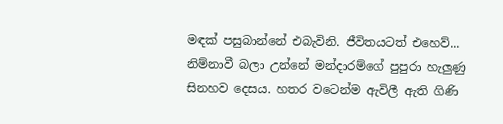මඳක් පසුබාන්නේ එබැවිනි. ජීවිතයටත් එහෙව්...
නිම්නාවී බලා උන්නේ මන්දාරම්ගේ පුපුරා හැලුණු සිනහව දෙසය. හතර වටෙන්ම ඇවිලී ඇති ගිණි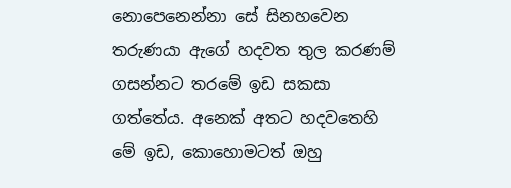නොපෙනෙන්නා සේ සිනහවෙන තරුණයා ඇගේ හදවත තුල කරණම් ගසන්නට තරමේ ඉඩ සකසා ගත්තේය. අනෙක් අතට හදවතෙහි මේ ඉඩ, කොහොමටත් ඔහු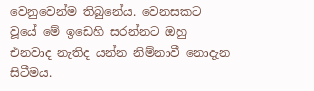වෙනුවෙන්ම තිබුනේය. වෙනසකට වූයේ මේ ඉඩෙහි සරන්නට ඔහු එනවාද නැතිද යන්න නිම්නාවී නොදැන සිටීමය.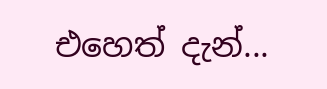එහෙත් දැන්...